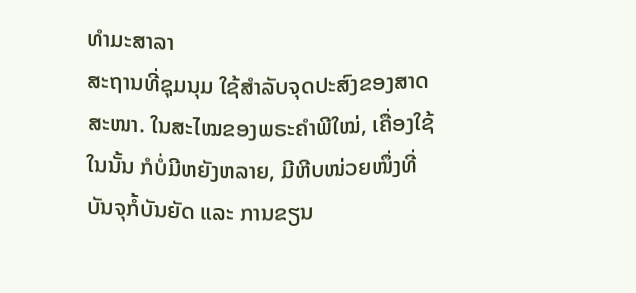ທຳມະສາລາ
ສະຖານທີ່ຊຸມນຸມ ໃຊ້ສຳລັບຈຸດປະສົງຂອງສາດສະໜາ. ໃນສະໄໝຂອງພຣະຄຳພີໃໝ່, ເຄື່ອງໃຊ້ໃນນັ້ນ ກໍບໍ່ມີຫຍັງຫລາຍ, ມີຫີບໜ່ວຍໜຶ່ງທີ່ບັນຈຸກໍ້ບັນຍັດ ແລະ ການຂຽນ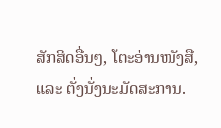ສັກສິດອື່ນໆ, ໂຕະອ່ານໜັງສື, ແລະ ຕັ່ງນັ່ງນະມັດສະການ.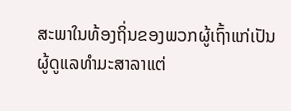ສະພາໃນທ້ອງຖິ່ນຂອງພວກຜູ້ເຖົ້າແກ່ເປັນຜູ້ດູແລທຳມະສາລາແຕ່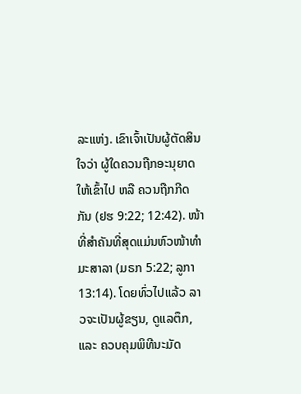ລະແຫ່ງ. ເຂົາເຈົ້າເປັນຜູ້ຕັດສິນໃຈວ່າ ຜູ້ໃດຄວນຖືກອະນຸຍາດໃຫ້ເຂົ້າໄປ ຫລື ຄວນຖືກກີດກັນ (ຢຮ 9:22; 12:42). ໜ້າທີ່ສຳຄັນທີ່ສຸດແມ່ນຫົວໜ້າທຳມະສາລາ (ມຣກ 5:22; ລູກາ 13:14). ໂດຍທົ່ວໄປແລ້ວ ລາວຈະເປັນຜູ້ຂຽນ, ດູແລຕຶກ, ແລະ ຄວບຄຸມພິທີນະມັດ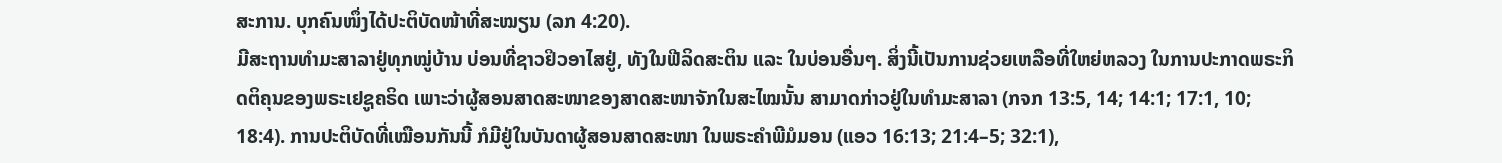ສະການ. ບຸກຄົນໜຶ່ງໄດ້ປະຕິບັດໜ້າທີ່ສະໝຽນ (ລກ 4:20).
ມີສະຖານທຳມະສາລາຢູ່ທຸກໝູ່ບ້ານ ບ່ອນທີ່ຊາວຢິວອາໄສຢູ່, ທັງໃນຟີລິດສະຕິນ ແລະ ໃນບ່ອນອື່ນໆ. ສິ່ງນີ້ເປັນການຊ່ວຍເຫລືອທີ່ໃຫຍ່ຫລວງ ໃນການປະກາດພຣະກິດຕິຄຸນຂອງພຣະເຢຊູຄຣິດ ເພາະວ່າຜູ້ສອນສາດສະໜາຂອງສາດສະໜາຈັກໃນສະໄໝນັ້ນ ສາມາດກ່າວຢູ່ໃນທຳມະສາລາ (ກຈກ 13:5, 14; 14:1; 17:1, 10; 18:4). ການປະຕິບັດທີ່ເໝືອນກັນນີ້ ກໍມີຢູ່ໃນບັນດາຜູ້ສອນສາດສະໜາ ໃນພຣະຄຳພີມໍມອນ (ແອວ 16:13; 21:4–5; 32:1),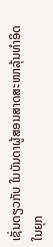ເຊັ່ນດຽວກັບ ໃນບັນດາຜູ້ສອນສາດສະໜາລຸ້ນທຳອິດ ໃນຍຸກ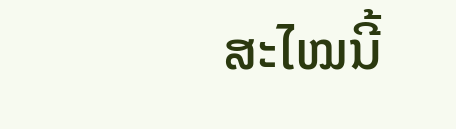ສະໄໝນີ້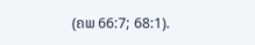(ຄພ 66:7; 68:1).